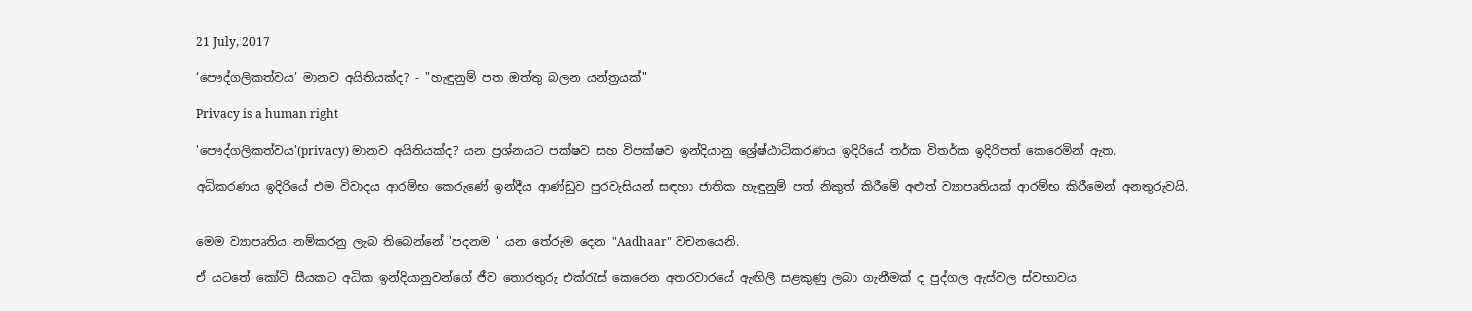21 July, 2017

‘පෞද්ගලිකත්වය’ මානව අයිතියක්ද? - "හැඳුනුම් පත ඔත්තු බලන යන්ත්‍රයක්"

Privacy is a human right

'පෞද්ගලිකත්වය'(privacy) මානව අයිතියක්ද? යන ප්‍රශ්නයට පක්ෂව සහ විපක්ෂව ඉන්දියානු ශ්‍රේෂ්ඨාධිකරණය ඉදිරියේ තර්ක විතර්ක ඉදිරිපත් කෙරෙමින් ඇත.

අධිකරණය ඉදිරියේ එම විවාදය ආරම්භ කෙරුණේ ඉන්දීය ආණ්ඩුව පුරවැසියන් සඳහා ජාතික හැඳුනුම් පත් නිකුත් කිරීමේ අළුත් ව්‍යාපෘතියක් ආරම්භ කිරීමෙන් අනතුරුවයි.


මෙම ව්‍යාපෘතිය නම්කරනු ලැබ තිබෙන්නේ 'පදනම ' යන තේරුම දෙන "Aadhaar" වචනයෙනි.

ඒ යටතේ කෝටි සීයකට අධික ඉන්දියානුවන්ගේ ජීව තොරතුරු එක්රැස් කෙරෙන අතරවාරයේ ඇඟිලි සළකුණු ලබා ගැනීමක් ද පුද්ගල ඇස්වල ස්වභාවය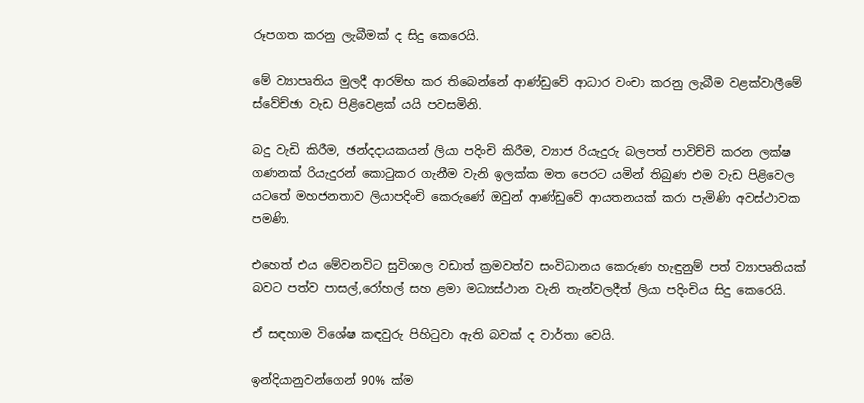රූපගත කරනු ලැබීමක් ද සිදු කෙරෙයි.

මේ ව්‍යාපෘතිය මුලදී ආරම්භ කර තිබෙන්නේ ආණ්ඩුවේ ආධාර වංචා කරනු ලැබීම වළක්වාලීමේ ස්වේච්ඡා වැඩ පිළිවෙළක් යයි පවසමිනි.

බදු වැඩි කිරීම, ඡන්දදායකයන් ලියා පදිංචි කිරීම, ව්‍යාජ රියැදුරු බලපත් පාවිච්චි කරන ලක්ෂ ගණනක් රියැදුරන් කොටුකර ගැනීම වැනි ඉලක්ක මත පෙරට යමින් තිබුණ එම වැඩ පිළිවෙල යටතේ මහජනතාව ලියාපදිංචි කෙරුණේ ඔවුන් ආණ්ඩුවේ ආයතනයක් කරා පැමිණි අවස්ථාවක පමණි.

එහෙත් එය මේවනවිට සුවිශාල වඩාත් ක්‍රමවත්ව සංවිධානය කෙරුණ හැඳුනුම් පත් ව්‍යාපෘතියක් බවට පත්ව පාසල්,රෝහල් සහ ළමා මධ්‍යස්ථාන වැනි තැන්වලදීත් ලියා පදිංචිය සිදු කෙරෙයි.

ඒ සඳහාම විශේෂ කඳවුරු පිහිටුවා ඇති බවක් ද වාර්තා වෙයි.

ඉන්දියානුවන්ගෙන් 90% ක්ම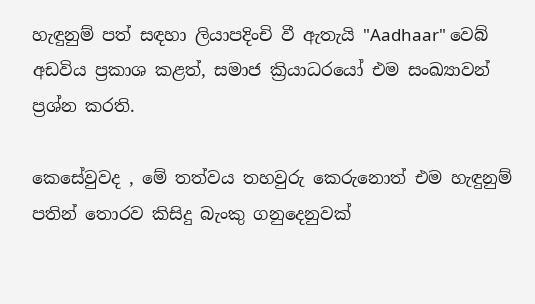හැඳුනුම් පත් සඳහා ලියාපදිංචි වී ඇතැයි "Aadhaar" වෙබ් අඩවිය ප්‍රකාශ කළත්, සමාජ ක්‍රියාධරයෝ එම සංඛ්‍යාවන් ප්‍රශ්න කරති.

කෙසේවුවද , මේ තත්වය තහවුරු කෙරුනොත් එම හැඳුනුම් පතින් තොරව කිසිදු බැංකු ගනුදෙනුවක්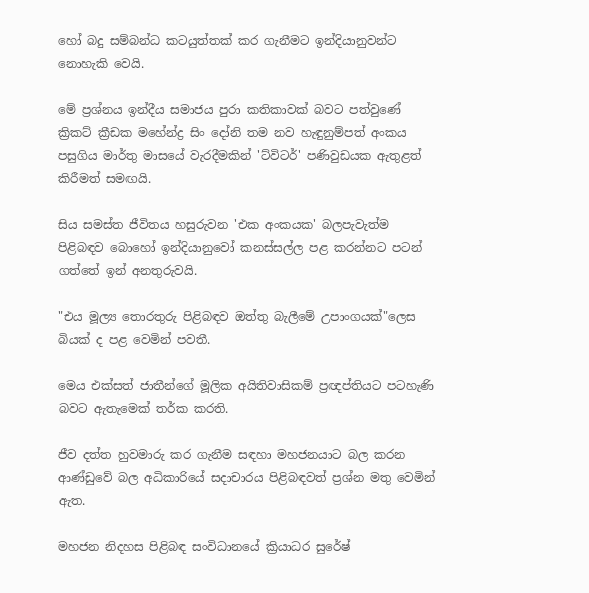හෝ බදු සම්බන්ධ කටයුත්තක් කර ගැනීමට ඉන්දියානුවන්ට නොහැකි වෙයි.

මේ ප්‍රශ්නය ඉන්දීය සමාජය පුරා කතිකාවක් බවට පත්වුණේ ක්‍රිකට් ක්‍රීඩක මහේන්ද්‍ර සිං දෝනි තම නව හැඳුනුම්පත් අංකය පසුගිය මාර්තු මාසයේ වැරදීමකින් 'ට්විටර්' පණිවුඩයක ඇතුළත් කිරීමත් සමඟයි.

සිය සමස්ත ජීවිතය හසුරුවන 'එක අංකයක' බලපැවැත්ම පිළිබඳව බොහෝ ඉන්දියානුවෝ කනස්සල්ල පළ කරන්නට පටන් ගත්තේ ඉන් අනතුරුවයි.

"එය මූල්‍ය තොරතුරු පිළිබඳව ඔත්තු බැලීමේ උපාංගයක්"ලෙස බියක් ද පළ වෙමින් පවතී.

මෙය එක්සත් ජාතීන්ගේ මූලික අයිතිවාසිකම් ප්‍රඥප්තියට පටහැණි බවට ඇතැමෙක් තර්ක කරති.

ජීව දත්ත හුවමාරු කර ගැනීම සඳහා මහජනයාට බල කරන ආණ්ඩුවේ බල අධිකාරියේ සදාචාරය පිළිබඳවත් ප්‍රශ්න මතු වෙමින් ඇත.

මහජන නිදහස පිළිබඳ සංවිධානයේ ක්‍රියාධර සුරේෂ්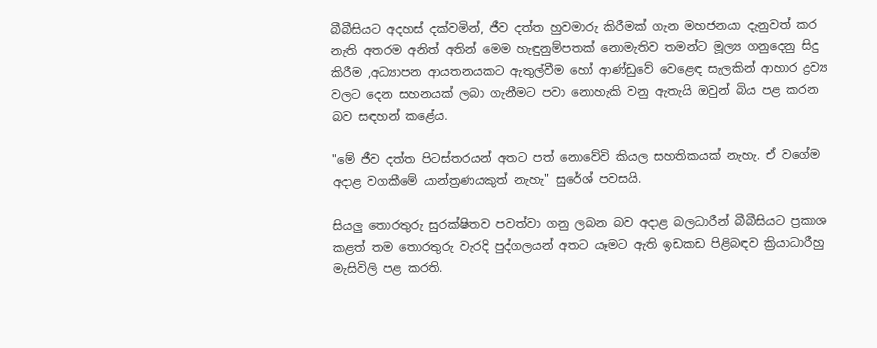බීබීසියට අදහස් දක්වමින්, ජීව දත්ත හුවමාරු කිරීමක් ගැන මහජනයා දැනුවත් කර නැති අතරම අනිත් අතින් මෙම හැඳුනුම්පතක් නොමැතිව තමන්ට මූල්‍ය ගනුදෙනු සිදු කිරීම ,අධ්‍යාපන ආයතනයකට ඇතුල්වීම හෝ ආණ්ඩුවේ වෙළෙඳ සැලකින් ආහාර ද්‍රව්‍ය වලට දෙන සහනයක් ලබා ගැනීමට පවා නොහැකි වනු ඇතැයි ඔවුන් බිය පළ කරන බව සඳහන් කළේය.

"මේ ජීව දත්ත පිටස්තරයන් අතට පත් නොවේවි කියල සහතිකයක් නැහැ. ඒ වගේම අදාළ වගකීමේ යාන්ත්‍රණයකුත් නැහැ" සුරේශ් පවසයි.

සියලු තොරතුරු සුරක්ෂිතව පවත්වා ගනු ලබන බව අදාළ බලධාරීන් බීබීසියට ප්‍රකාශ කළත් තම තොරතුරු වැරදි පුද්ගලයන් අතට යෑමට ඇති ඉඩකඩ පිළිබඳව ක්‍රියාධාරීහු මැසිවිලි පළ කරති.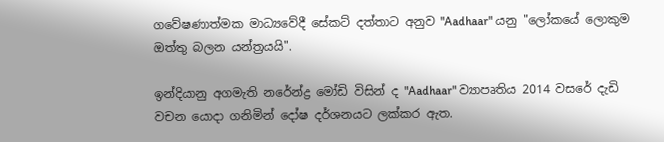ගවේෂණාත්මක මාධ්‍යවේදී සේකට් දත්තාට අනුව "Aadhaar" යනු "ලෝකයේ ලොකුම ඔත්තු බලන යන්ත්‍රයයි".

ඉන්දියානු අගමැති නරේන්ද්‍ර මෝඩි විසින් ද "Aadhaar" ව්‍යාපෘතිය 2014 වසරේ දැඩි වචන යොදා ගනිමින් දෝෂ දර්ශනයට ලක්කර ඇත.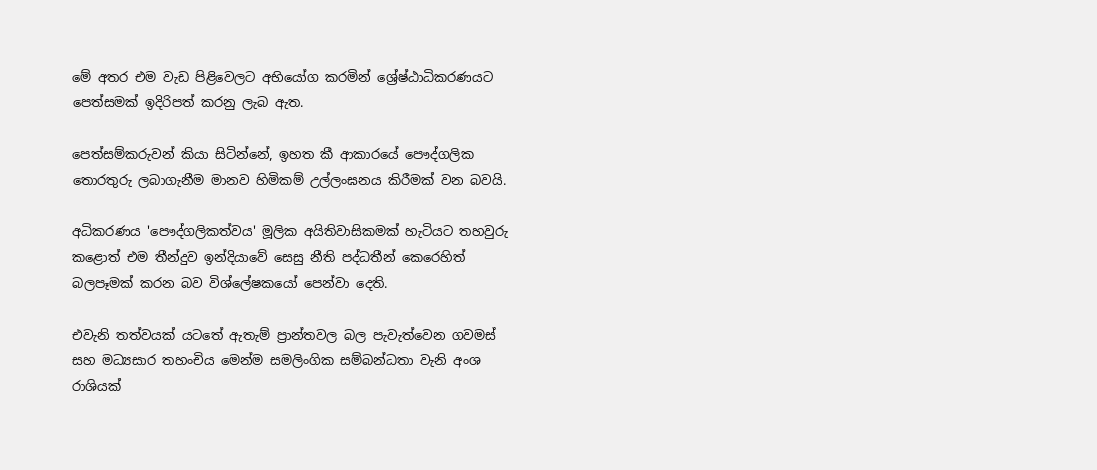මේ අතර එම වැඩ පිළිවෙලට අභියෝග කරමින් ශ්‍රේෂ්ඨාධිකරණයට පෙත්සමක් ඉදිරිපත් කරනු ලැබ ඇත.

පෙත්සම්කරුවන් කියා සිටින්නේ, ඉහත කී ආකාරයේ පෞද්ගලික තොරතුරු ලබාගැනීම මානව හිමිකම් උල්ලංඝනය කිරීමක් වන බවයි.

අධිකරණය 'පෞද්ගලිකත්වය' මූලික අයිතිවාසිකමක් හැටියට තහවුරු කළොත් එම තීන්දුව ඉන්දියාවේ සෙසු නීති පද්ධතීන් කෙරෙහිත් බලපෑමක් කරන බව විශ්ලේෂකයෝ පෙන්වා දෙති.

එවැනි තත්වයක් යටතේ ඇතැම් ප්‍රාන්තවල බල පැවැත්වෙන ගවමස් සහ මධ්‍යසාර තහංචිය මෙන්ම සමලිංගික සම්බන්ධතා වැනි අංශ රාශියක්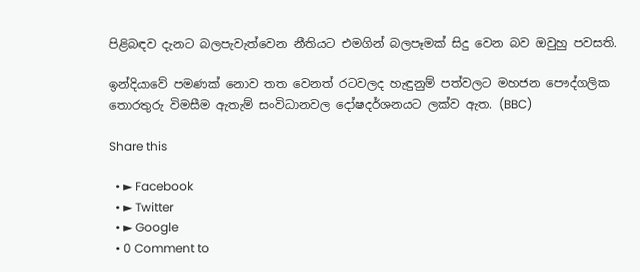පිළිබඳව දැනට බලපැවැත්වෙන නීතියට එමගින් බලපෑමක් සිදු වෙන බව ඔවුහු පවසති.

ඉන්දියාවේ පමණක් නොව තත වෙනත් රටවලද හැඳුනුම් පත්වලට මහජන පෞද්ගලික තොරතුරු විමසීම ඇතැම් සංවිධානවල දෝෂදර්ශනයට ලක්ව ඇත. (BBC)

Share this

  • ► Facebook
  • ► Twitter
  • ► Google
  • 0 Comment to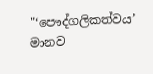"‘පෞද්ගලිකත්වය’ මානව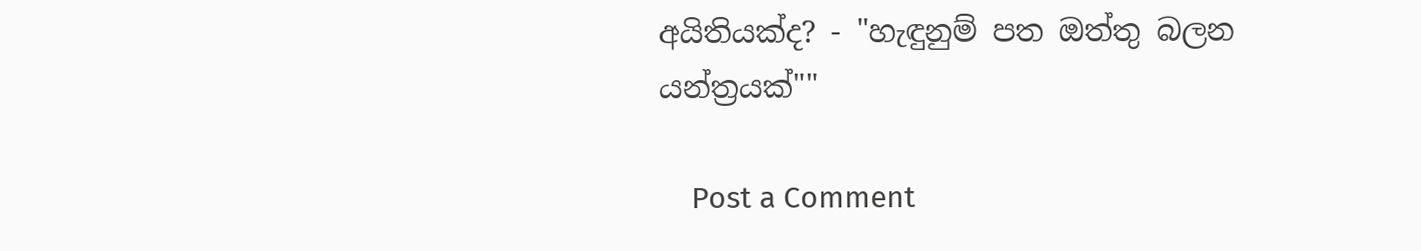අයිතියක්ද? - "හැඳුනුම් පත ඔත්තු බලන යන්ත්‍රයක්""

    Post a Comment